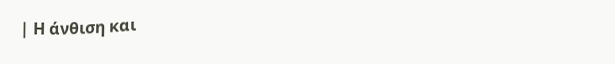| Η άνθιση και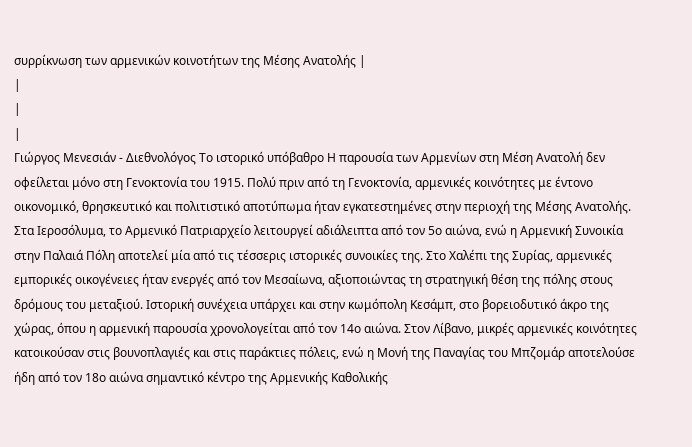συρρίκνωση των αρμενικών κοινοτήτων της Μέσης Ανατολής |
|
|
|
Γιώργος Μενεσιάν - Διεθνολόγος Το ιστορικό υπόβαθρο Η παρουσία των Αρμενίων στη Μέση Ανατολή δεν οφείλεται μόνο στη Γενοκτονία του 1915. Πολύ πριν από τη Γενοκτονία, αρμενικές κοινότητες με έντονο οικονομικό, θρησκευτικό και πολιτιστικό αποτύπωμα ήταν εγκατεστημένες στην περιοχή της Μέσης Ανατολής. Στα Ιεροσόλυμα, το Αρμενικό Πατριαρχείο λειτουργεί αδιάλειπτα από τον 5ο αιώνα, ενώ η Αρμενική Συνοικία στην Παλαιά Πόλη αποτελεί μία από τις τέσσερις ιστορικές συνοικίες της. Στο Χαλέπι της Συρίας, αρμενικές εμπορικές οικογένειες ήταν ενεργές από τον Μεσαίωνα, αξιοποιώντας τη στρατηγική θέση της πόλης στους δρόμους του μεταξιού. Ιστορική συνέχεια υπάρχει και στην κωμόπολη Κεσάμπ, στο βορειοδυτικό άκρο της χώρας, όπου η αρμενική παρουσία χρονολογείται από τον 14ο αιώνα. Στον Λίβανο, μικρές αρμενικές κοινότητες κατοικούσαν στις βουνοπλαγιές και στις παράκτιες πόλεις, ενώ η Μονή της Παναγίας του Μπζομάρ αποτελούσε ήδη από τον 18ο αιώνα σημαντικό κέντρο της Αρμενικής Καθολικής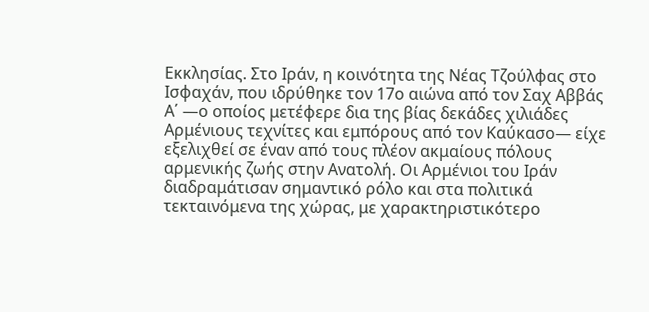Εκκλησίας. Στο Ιράν, η κοινότητα της Νέας Τζούλφας στο Ισφαχάν, που ιδρύθηκε τον 17ο αιώνα από τον Σαχ Αββάς Α΄ —ο οποίος μετέφερε δια της βίας δεκάδες χιλιάδες Αρμένιους τεχνίτες και εμπόρους από τον Καύκασο— είχε εξελιχθεί σε έναν από τους πλέον ακμαίους πόλους αρμενικής ζωής στην Ανατολή. Οι Αρμένιοι του Ιράν διαδραμάτισαν σημαντικό ρόλο και στα πολιτικά τεκταινόμενα της χώρας, με χαρακτηριστικότερο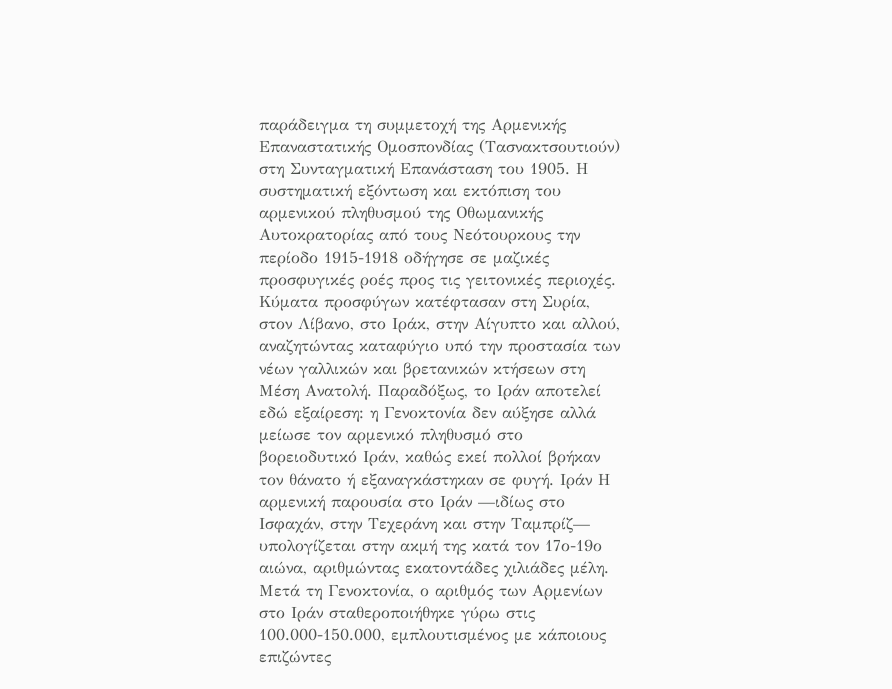παράδειγμα τη συμμετοχή της Αρμενικής Επαναστατικής Ομοσπονδίας (Τασνακτσουτιούν) στη Συνταγματική Επανάσταση του 1905. Η συστηματική εξόντωση και εκτόπιση του αρμενικού πληθυσμού της Οθωμανικής Αυτοκρατορίας από τους Νεότουρκους την περίοδο 1915-1918 οδήγησε σε μαζικές προσφυγικές ροές προς τις γειτονικές περιοχές. Κύματα προσφύγων κατέφτασαν στη Συρία, στον Λίβανο, στο Ιράκ, στην Αίγυπτο και αλλού, αναζητώντας καταφύγιο υπό την προστασία των νέων γαλλικών και βρετανικών κτήσεων στη Μέση Ανατολή. Παραδόξως, το Ιράν αποτελεί εδώ εξαίρεση: η Γενοκτονία δεν αύξησε αλλά μείωσε τον αρμενικό πληθυσμό στο βορειοδυτικό Ιράν, καθώς εκεί πολλοί βρήκαν τον θάνατο ή εξαναγκάστηκαν σε φυγή. Ιράν Η αρμενική παρουσία στο Ιράν —ιδίως στο Ισφαχάν, στην Τεχεράνη και στην Ταμπρίζ— υπολογίζεται στην ακμή της κατά τον 17ο-19ο αιώνα, αριθμώντας εκατοντάδες χιλιάδες μέλη. Μετά τη Γενοκτονία, ο αριθμός των Αρμενίων στο Ιράν σταθεροποιήθηκε γύρω στις 100.000-150.000, εμπλουτισμένος με κάποιους επιζώντες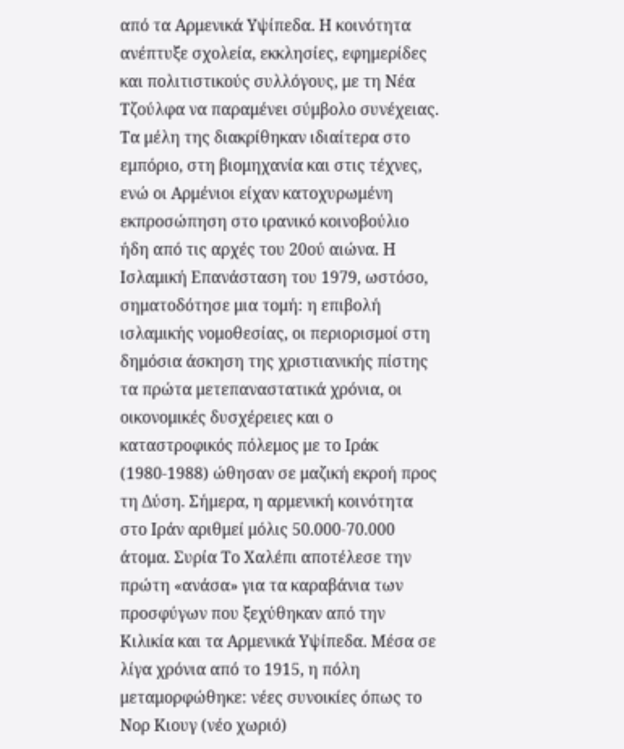από τα Αρμενικά Υψίπεδα. Η κοινότητα ανέπτυξε σχολεία, εκκλησίες, εφημερίδες και πολιτιστικούς συλλόγους, με τη Νέα Τζούλφα να παραμένει σύμβολο συνέχειας. Τα μέλη της διακρίθηκαν ιδιαίτερα στο εμπόριο, στη βιομηχανία και στις τέχνες, ενώ οι Αρμένιοι είχαν κατοχυρωμένη εκπροσώπηση στο ιρανικό κοινοβούλιο ήδη από τις αρχές του 20ού αιώνα. Η Ισλαμική Επανάσταση του 1979, ωστόσο, σηματοδότησε μια τομή: η επιβολή ισλαμικής νομοθεσίας, οι περιορισμοί στη δημόσια άσκηση της χριστιανικής πίστης τα πρώτα μετεπαναστατικά χρόνια, οι οικονομικές δυσχέρειες και ο καταστροφικός πόλεμος με το Ιράκ (1980-1988) ώθησαν σε μαζική εκροή προς τη Δύση. Σήμερα, η αρμενική κοινότητα στο Ιράν αριθμεί μόλις 50.000-70.000 άτομα. Συρία Το Χαλέπι αποτέλεσε την πρώτη «ανάσα» για τα καραβάνια των προσφύγων που ξεχύθηκαν από την Κιλικία και τα Αρμενικά Υψίπεδα. Μέσα σε λίγα χρόνια από το 1915, η πόλη μεταμορφώθηκε: νέες συνοικίες όπως το Νορ Κιουγ (νέο χωριό)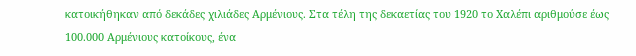κατοικήθηκαν από δεκάδες χιλιάδες Αρμένιους. Στα τέλη της δεκαετίας του 1920 το Χαλέπι αριθμούσε έως 100.000 Αρμένιους κατοίκους, ένα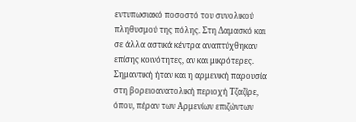εντυπωσιακό ποσοστό του συνολικού πληθυσμού της πόλης. Στη Δαμασκό και σε άλλα αστικά κέντρα αναπτύχθηκαν επίσης κοινότητες, αν και μικρότερες. Σημαντική ήταν και η αρμενική παρουσία στη βορειοανατολική περιοχή Τζαζίρε, όπου, πέραν των Αρμενίων επιζώντων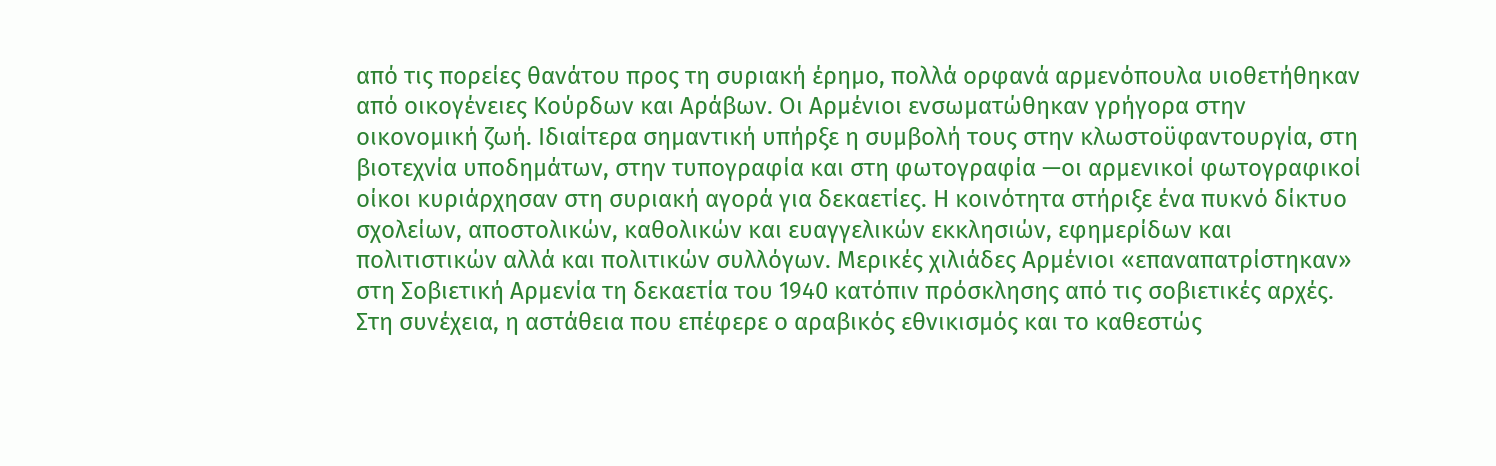από τις πορείες θανάτου προς τη συριακή έρημο, πολλά ορφανά αρμενόπουλα υιοθετήθηκαν από οικογένειες Κούρδων και Αράβων. Οι Αρμένιοι ενσωματώθηκαν γρήγορα στην οικονομική ζωή. Ιδιαίτερα σημαντική υπήρξε η συμβολή τους στην κλωστοϋφαντουργία, στη βιοτεχνία υποδημάτων, στην τυπογραφία και στη φωτογραφία —οι αρμενικοί φωτογραφικοί οίκοι κυριάρχησαν στη συριακή αγορά για δεκαετίες. Η κοινότητα στήριξε ένα πυκνό δίκτυο σχολείων, αποστολικών, καθολικών και ευαγγελικών εκκλησιών, εφημερίδων και πολιτιστικών αλλά και πολιτικών συλλόγων. Μερικές χιλιάδες Αρμένιοι «επαναπατρίστηκαν» στη Σοβιετική Αρμενία τη δεκαετία του 1940 κατόπιν πρόσκλησης από τις σοβιετικές αρχές. Στη συνέχεια, η αστάθεια που επέφερε ο αραβικός εθνικισμός και το καθεστώς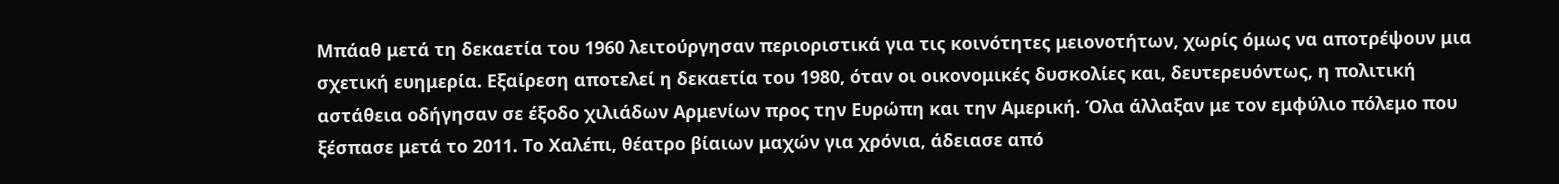Μπάαθ μετά τη δεκαετία του 1960 λειτούργησαν περιοριστικά για τις κοινότητες μειονοτήτων, χωρίς όμως να αποτρέψουν μια σχετική ευημερία. Εξαίρεση αποτελεί η δεκαετία του 1980, όταν οι οικονομικές δυσκολίες και, δευτερευόντως, η πολιτική αστάθεια οδήγησαν σε έξοδο χιλιάδων Αρμενίων προς την Ευρώπη και την Αμερική. Όλα άλλαξαν με τον εμφύλιο πόλεμο που ξέσπασε μετά το 2011. Το Χαλέπι, θέατρο βίαιων μαχών για χρόνια, άδειασε από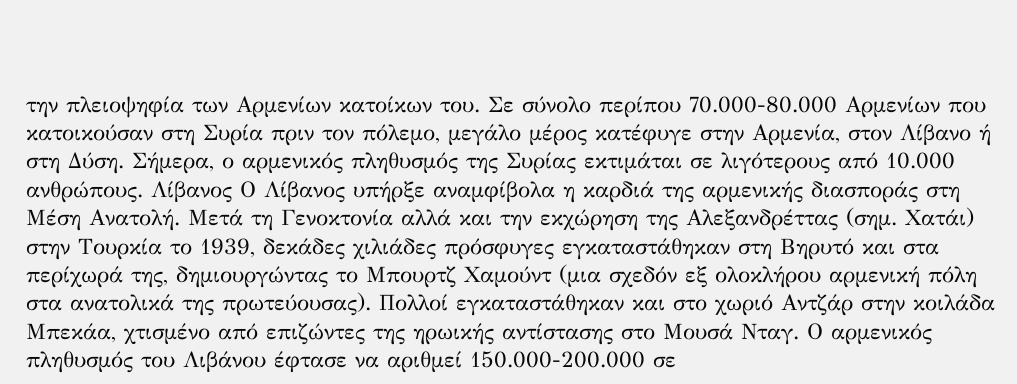την πλειοψηφία των Αρμενίων κατοίκων του. Σε σύνολο περίπου 70.000-80.000 Αρμενίων που κατοικούσαν στη Συρία πριν τον πόλεμο, μεγάλο μέρος κατέφυγε στην Αρμενία, στον Λίβανο ή στη Δύση. Σήμερα, ο αρμενικός πληθυσμός της Συρίας εκτιμάται σε λιγότερους από 10.000 ανθρώπους. Λίβανος Ο Λίβανος υπήρξε αναμφίβολα η καρδιά της αρμενικής διασποράς στη Μέση Ανατολή. Μετά τη Γενοκτονία αλλά και την εκχώρηση της Αλεξανδρέττας (σημ. Χατάι) στην Τουρκία το 1939, δεκάδες χιλιάδες πρόσφυγες εγκαταστάθηκαν στη Βηρυτό και στα περίχωρά της, δημιουργώντας το Μπουρτζ Χαμούντ (μια σχεδόν εξ ολοκλήρου αρμενική πόλη στα ανατολικά της πρωτεύουσας). Πολλοί εγκαταστάθηκαν και στο χωριό Αντζάρ στην κοιλάδα Μπεκάα, χτισμένο από επιζώντες της ηρωικής αντίστασης στο Μουσά Νταγ. Ο αρμενικός πληθυσμός του Λιβάνου έφτασε να αριθμεί 150.000-200.000 σε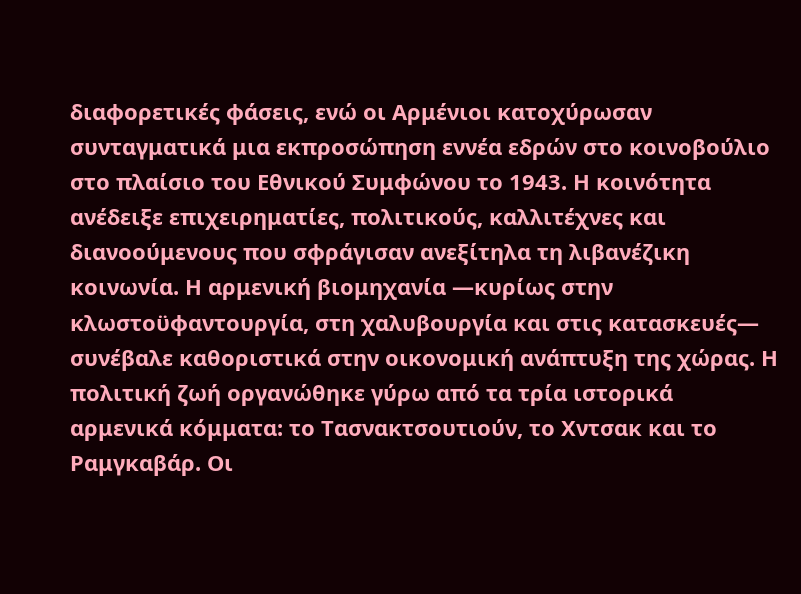διαφορετικές φάσεις, ενώ οι Αρμένιοι κατοχύρωσαν συνταγματικά μια εκπροσώπηση εννέα εδρών στο κοινοβούλιο στο πλαίσιο του Εθνικού Συμφώνου το 1943. Η κοινότητα ανέδειξε επιχειρηματίες, πολιτικούς, καλλιτέχνες και διανοούμενους που σφράγισαν ανεξίτηλα τη λιβανέζικη κοινωνία. Η αρμενική βιομηχανία —κυρίως στην κλωστοϋφαντουργία, στη χαλυβουργία και στις κατασκευές— συνέβαλε καθοριστικά στην οικονομική ανάπτυξη της χώρας. Η πολιτική ζωή οργανώθηκε γύρω από τα τρία ιστορικά αρμενικά κόμματα: το Τασνακτσουτιούν, το Χντσακ και το Ραμγκαβάρ. Οι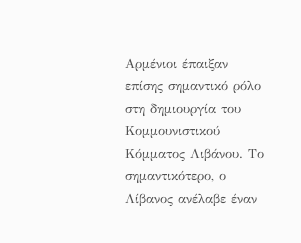Αρμένιοι έπαιξαν επίσης σημαντικό ρόλο στη δημιουργία του Κομμουνιστικού Κόμματος Λιβάνου. Το σημαντικότερο, ο Λίβανος ανέλαβε έναν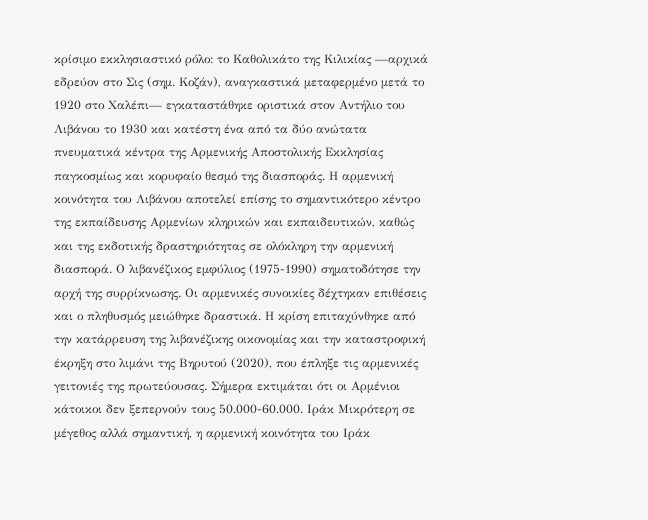κρίσιμο εκκλησιαστικό ρόλο: το Καθολικάτο της Κιλικίας —αρχικά εδρεύον στο Σις (σημ. Κοζάν), αναγκαστικά μεταφερμένο μετά το 1920 στο Χαλέπι— εγκαταστάθηκε οριστικά στον Αντήλιο του Λιβάνου το 1930 και κατέστη ένα από τα δύο ανώτατα πνευματικά κέντρα της Αρμενικής Αποστολικής Εκκλησίας παγκοσμίως και κορυφαίο θεσμό της διασποράς. Η αρμενική κοινότητα του Λιβάνου αποτελεί επίσης το σημαντικότερο κέντρο της εκπαίδευσης Αρμενίων κληρικών και εκπαιδευτικών, καθώς και της εκδοτικής δραστηριότητας σε ολόκληρη την αρμενική διασπορά. Ο λιβανέζικος εμφύλιος (1975-1990) σηματοδότησε την αρχή της συρρίκνωσης. Οι αρμενικές συνοικίες δέχτηκαν επιθέσεις και ο πληθυσμός μειώθηκε δραστικά. Η κρίση επιταχύνθηκε από την κατάρρευση της λιβανέζικης οικονομίας και την καταστροφική έκρηξη στο λιμάνι της Βηρυτού (2020), που έπληξε τις αρμενικές γειτονιές της πρωτεύουσας. Σήμερα εκτιμάται ότι οι Αρμένιοι κάτοικοι δεν ξεπερνούν τους 50.000-60.000. Ιράκ Μικρότερη σε μέγεθος αλλά σημαντική, η αρμενική κοινότητα του Ιράκ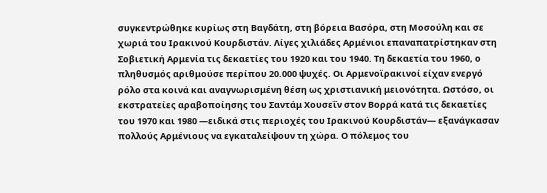συγκεντρώθηκε κυρίως στη Βαγδάτη, στη βόρεια Βασόρα, στη Μοσούλη και σε χωριά του Ιρακινού Κουρδιστάν. Λίγες χιλιάδες Αρμένιοι επαναπατρίστηκαν στη Σοβιετική Αρμενία τις δεκαετίες του 1920 και του 1940. Τη δεκαετία του 1960, ο πληθυσμός αριθμούσε περίπου 20.000 ψυχές. Οι Αρμενοϊρακινοί είχαν ενεργό ρόλο στα κοινά και αναγνωρισμένη θέση ως χριστιανική μειονότητα. Ωστόσο, οι εκστρατείες αραβοποίησης του Σαντάμ Χουσεΐν στον Βορρά κατά τις δεκαετίες του 1970 και 1980 —ειδικά στις περιοχές του Ιρακινού Κουρδιστάν— εξανάγκασαν πολλούς Αρμένιους να εγκαταλείψουν τη χώρα. Ο πόλεμος του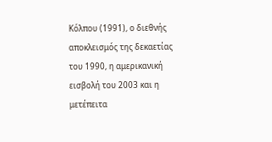Κόλπου (1991), ο διεθνής αποκλεισμός της δεκαετίας του 1990, η αμερικανική εισβολή του 2003 και η μετέπειτα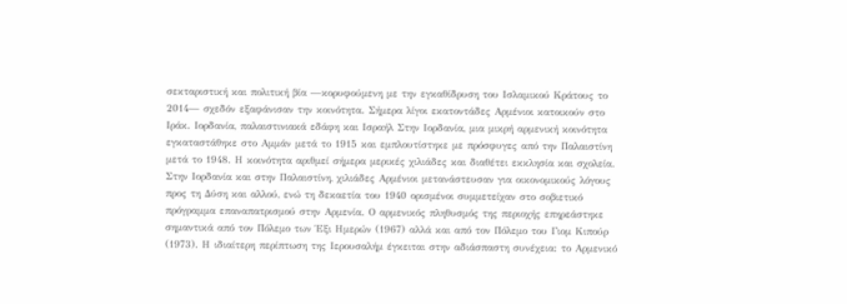σεκταριστική και πολιτική βία —κορυφούμενη με την εγκαθίδρυση του Ισλαμικού Κράτους το 2014— σχεδόν εξαφάνισαν την κοινότητα. Σήμερα λίγοι εκατοντάδες Αρμένιοι κατοικούν στο Ιράκ. Ιορδανία, παλαιστινιακά εδάφη και Ισραήλ Στην Ιορδανία, μια μικρή αρμενική κοινότητα εγκαταστάθηκε στο Αμμάν μετά το 1915 και εμπλουτίστηκε με πρόσφυγες από την Παλαιστίνη μετά το 1948. Η κοινότητα αριθμεί σήμερα μερικές χιλιάδες και διαθέτει εκκλησία και σχολεία. Στην Ιορδανία και στην Παλαιστίνη, χιλιάδες Αρμένιοι μετανάστευσαν για οικονομικούς λόγους προς τη Δύση και αλλού, ενώ τη δεκαετία του 1940 ορισμένοι συμμετείχαν στο σοβιετικό πρόγραμμα επαναπατρισμού στην Αρμενία. Ο αρμενικός πληθυσμός της περιοχής επηρεάστηκε σημαντικά από τον Πόλεμο των Έξι Ημερών (1967) αλλά και από τον Πόλεμο του Γιομ Κιπούρ (1973). Η ιδιαίτερη περίπτωση της Ιερουσαλήμ έγκειται στην αδιάσπαστη συνέχεια: το Αρμενικό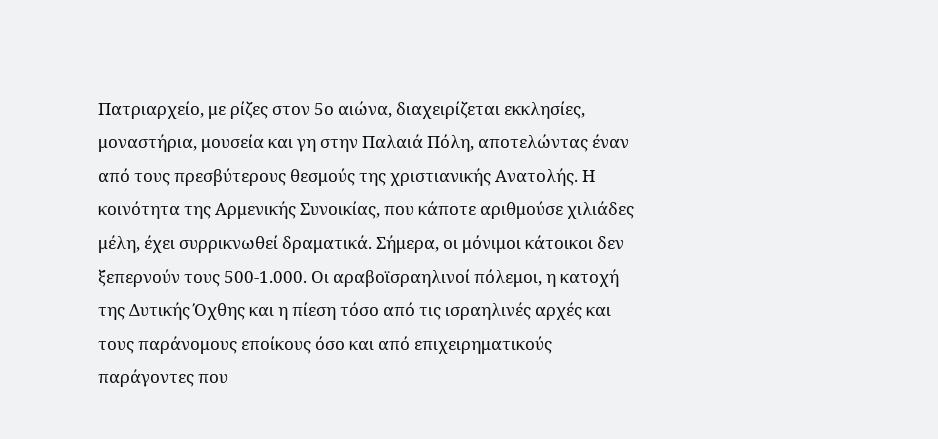Πατριαρχείο, με ρίζες στον 5ο αιώνα, διαχειρίζεται εκκλησίες, μοναστήρια, μουσεία και γη στην Παλαιά Πόλη, αποτελώντας έναν από τους πρεσβύτερους θεσμούς της χριστιανικής Ανατολής. Η κοινότητα της Αρμενικής Συνοικίας, που κάποτε αριθμούσε χιλιάδες μέλη, έχει συρρικνωθεί δραματικά. Σήμερα, οι μόνιμοι κάτοικοι δεν ξεπερνούν τους 500-1.000. Οι αραβοϊσραηλινοί πόλεμοι, η κατοχή της Δυτικής Όχθης και η πίεση τόσο από τις ισραηλινές αρχές και τους παράνομους εποίκους όσο και από επιχειρηματικούς παράγοντες που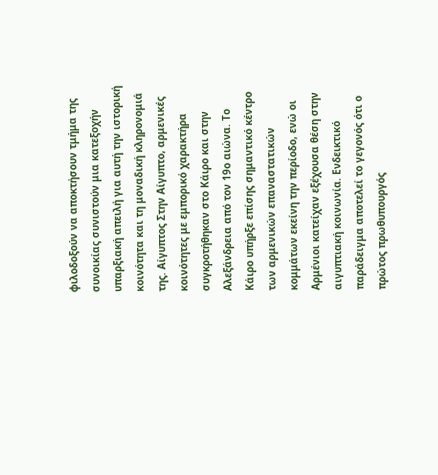φιλοδοξούν να αποκτήσουν τμήμα της συνοικίας συνιστούν μια κατεξοχήν υπαρξιακή απειλή για αυτή την ιστορική κοινότητα και τη μοναδική κληρονομιά της. Αίγυπτος Στην Αίγυπτο, αρμενικές κοινότητες με εμπορικό χαρακτήρα συγκροτήθηκαν στο Κάιρο και στην Αλεξάνδρεια από τον 19ο αιώνα. Το Κάιρο υπήρξε επίσης σημαντικό κέντρο των αρμενικών επαναστατικών κομμάτων εκείνη την περίοδο, ενώ οι Αρμένιοι κατείχαν εξέχουσα θέση στην αιγυπτιακή κοινωνία. Ενδεικτικό παράδειγμα αποτελεί το γεγονός ότι ο πρώτος πρωθυπουργός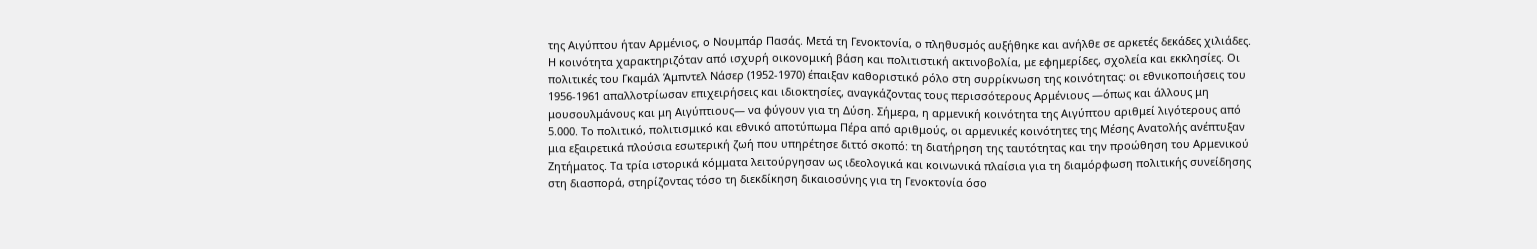της Αιγύπτου ήταν Αρμένιος, ο Νουμπάρ Πασάς. Μετά τη Γενοκτονία, ο πληθυσμός αυξήθηκε και ανήλθε σε αρκετές δεκάδες χιλιάδες. Η κοινότητα χαρακτηριζόταν από ισχυρή οικονομική βάση και πολιτιστική ακτινοβολία, με εφημερίδες, σχολεία και εκκλησίες. Οι πολιτικές του Γκαμάλ Άμπντελ Νάσερ (1952-1970) έπαιξαν καθοριστικό ρόλο στη συρρίκνωση της κοινότητας: οι εθνικοποιήσεις του 1956-1961 απαλλοτρίωσαν επιχειρήσεις και ιδιοκτησίες, αναγκάζοντας τους περισσότερους Αρμένιους —όπως και άλλους μη μουσουλμάνους και μη Αιγύπτιους— να φύγουν για τη Δύση. Σήμερα, η αρμενική κοινότητα της Αιγύπτου αριθμεί λιγότερους από 5.000. Το πολιτικό, πολιτισμικό και εθνικό αποτύπωμα Πέρα από αριθμούς, οι αρμενικές κοινότητες της Μέσης Ανατολής ανέπτυξαν μια εξαιρετικά πλούσια εσωτερική ζωή που υπηρέτησε διττό σκοπό: τη διατήρηση της ταυτότητας και την προώθηση του Αρμενικού Ζητήματος. Τα τρία ιστορικά κόμματα λειτούργησαν ως ιδεολογικά και κοινωνικά πλαίσια για τη διαμόρφωση πολιτικής συνείδησης στη διασπορά, στηρίζοντας τόσο τη διεκδίκηση δικαιοσύνης για τη Γενοκτονία όσο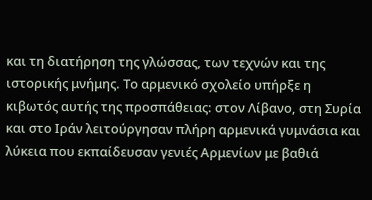και τη διατήρηση της γλώσσας, των τεχνών και της ιστορικής μνήμης. Το αρμενικό σχολείο υπήρξε η κιβωτός αυτής της προσπάθειας: στον Λίβανο, στη Συρία και στο Ιράν λειτούργησαν πλήρη αρμενικά γυμνάσια και λύκεια που εκπαίδευσαν γενιές Αρμενίων με βαθιά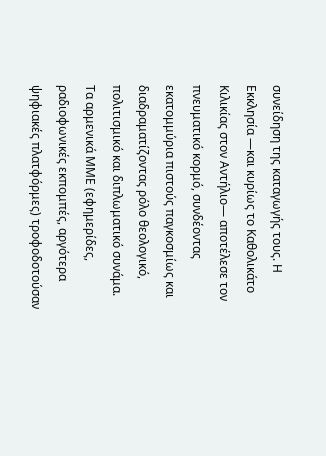συνείδηση της καταγωγής τους. Η Εκκλησία —και κυρίως το Καθολικάτο Κιλικίας στον Αντήλιο— αποτέλεσε τον πνευματικό κορμό, συνδέοντας εκατομμύρια πιστούς παγκοσμίως και διαδραματίζοντας ρόλο θεολογικό, πολιτισμικό και διπλωματικό συνάμα. Τα αρμενικά ΜΜΕ (εφημερίδες, ραδιοφωνικές εκπομπές, αργότερα ψηφιακές πλατφόρμες) τροφοδοτούσαν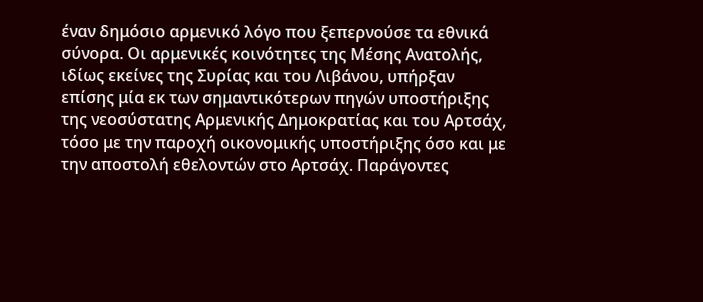έναν δημόσιο αρμενικό λόγο που ξεπερνούσε τα εθνικά σύνορα. Οι αρμενικές κοινότητες της Μέσης Ανατολής, ιδίως εκείνες της Συρίας και του Λιβάνου, υπήρξαν επίσης μία εκ των σημαντικότερων πηγών υποστήριξης της νεοσύστατης Αρμενικής Δημοκρατίας και του Αρτσάχ, τόσο με την παροχή οικονομικής υποστήριξης όσο και με την αποστολή εθελοντών στο Αρτσάχ. Παράγοντες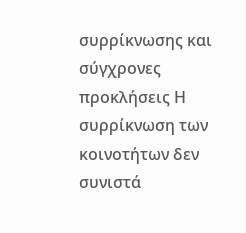συρρίκνωσης και σύγχρονες προκλήσεις Η συρρίκνωση των κοινοτήτων δεν συνιστά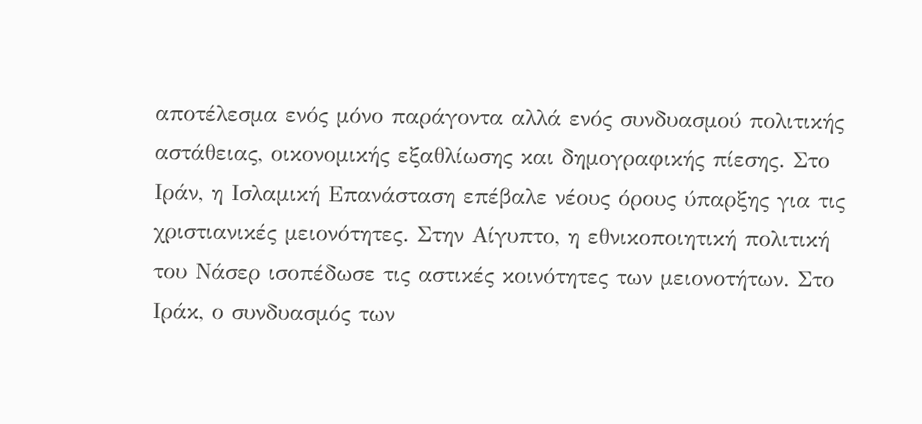αποτέλεσμα ενός μόνο παράγοντα αλλά ενός συνδυασμού πολιτικής αστάθειας, οικονομικής εξαθλίωσης και δημογραφικής πίεσης. Στο Ιράν, η Ισλαμική Επανάσταση επέβαλε νέους όρους ύπαρξης για τις χριστιανικές μειονότητες. Στην Αίγυπτο, η εθνικοποιητική πολιτική του Νάσερ ισοπέδωσε τις αστικές κοινότητες των μειονοτήτων. Στο Ιράκ, ο συνδυασμός των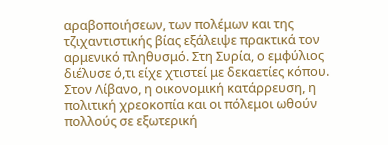αραβοποιήσεων, των πολέμων και της τζιχαντιστικής βίας εξάλειψε πρακτικά τον αρμενικό πληθυσμό. Στη Συρία, ο εμφύλιος διέλυσε ό,τι είχε χτιστεί με δεκαετίες κόπου. Στον Λίβανο, η οικονομική κατάρρευση, η πολιτική χρεοκοπία και οι πόλεμοι ωθούν πολλούς σε εξωτερική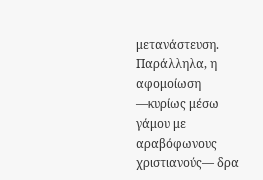μετανάστευση. Παράλληλα, η αφομοίωση —κυρίως μέσω γάμου με αραβόφωνους χριστιανούς— δρα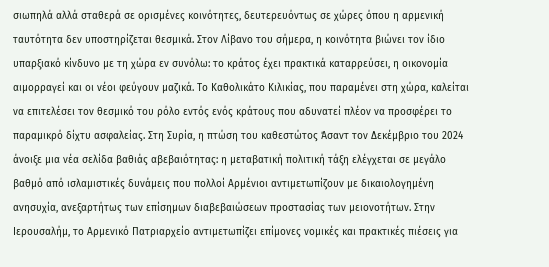σιωπηλά αλλά σταθερά σε ορισμένες κοινότητες, δευτερευόντως σε χώρες όπου η αρμενική ταυτότητα δεν υποστηρίζεται θεσμικά. Στον Λίβανο του σήμερα, η κοινότητα βιώνει τον ίδιο υπαρξιακό κίνδυνο με τη χώρα εν συνόλω: το κράτος έχει πρακτικά καταρρεύσει, η οικονομία αιμορραγεί και οι νέοι φεύγουν μαζικά. Το Καθολικάτο Κιλικίας, που παραμένει στη χώρα, καλείται να επιτελέσει τον θεσμικό του ρόλο εντός ενός κράτους που αδυνατεί πλέον να προσφέρει το παραμικρό δίχτυ ασφαλείας. Στη Συρία, η πτώση του καθεστώτος Άσαντ τον Δεκέμβριο του 2024 άνοιξε μια νέα σελίδα βαθιάς αβεβαιότητας: η μεταβατική πολιτική τάξη ελέγχεται σε μεγάλο βαθμό από ισλαμιστικές δυνάμεις που πολλοί Αρμένιοι αντιμετωπίζουν με δικαιολογημένη ανησυχία, ανεξαρτήτως των επίσημων διαβεβαιώσεων προστασίας των μειονοτήτων. Στην Ιερουσαλήμ, το Αρμενικό Πατριαρχείο αντιμετωπίζει επίμονες νομικές και πρακτικές πιέσεις για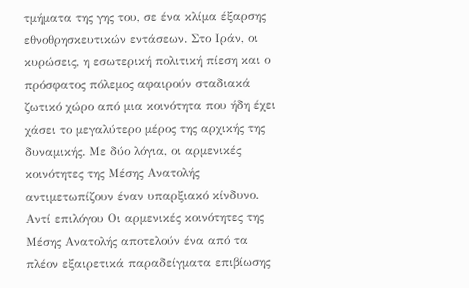τμήματα της γης του, σε ένα κλίμα έξαρσης εθνοθρησκευτικών εντάσεων. Στο Ιράν, οι κυρώσεις, η εσωτερική πολιτική πίεση και ο πρόσφατος πόλεμος αφαιρούν σταδιακά ζωτικό χώρο από μια κοινότητα που ήδη έχει χάσει το μεγαλύτερο μέρος της αρχικής της δυναμικής. Με δύο λόγια, οι αρμενικές κοινότητες της Μέσης Ανατολής αντιμετωπίζουν έναν υπαρξιακό κίνδυνο. Αντί επιλόγου Οι αρμενικές κοινότητες της Μέσης Ανατολής αποτελούν ένα από τα πλέον εξαιρετικά παραδείγματα επιβίωσης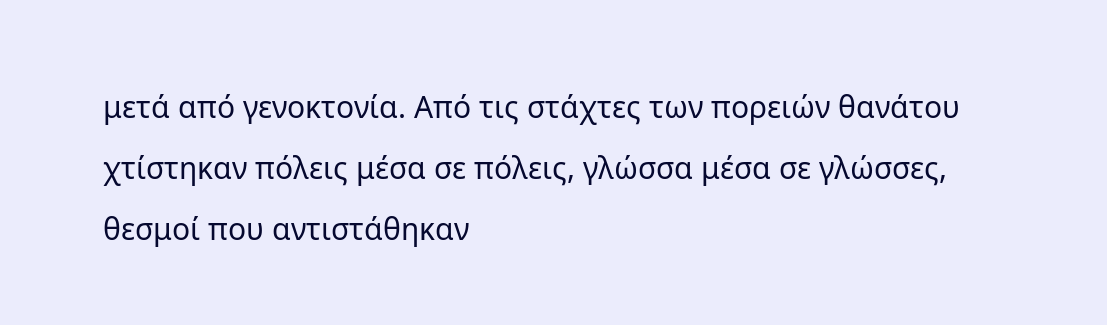μετά από γενοκτονία. Από τις στάχτες των πορειών θανάτου χτίστηκαν πόλεις μέσα σε πόλεις, γλώσσα μέσα σε γλώσσες, θεσμοί που αντιστάθηκαν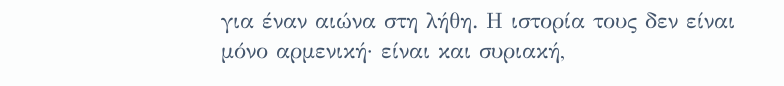για έναν αιώνα στη λήθη. Η ιστορία τους δεν είναι μόνο αρμενική· είναι και συριακή,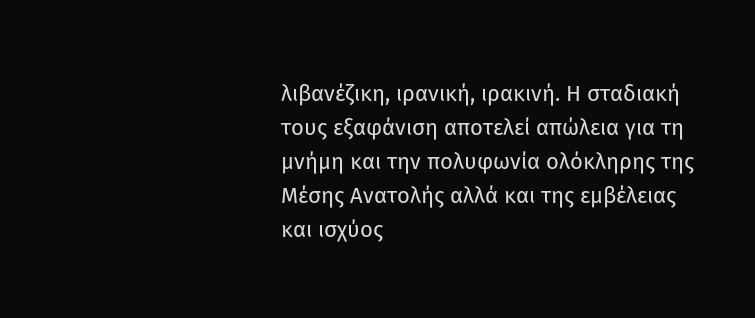λιβανέζικη, ιρανική, ιρακινή. Η σταδιακή τους εξαφάνιση αποτελεί απώλεια για τη μνήμη και την πολυφωνία ολόκληρης της Μέσης Ανατολής αλλά και της εμβέλειας και ισχύος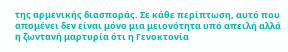της αρμενικής διασποράς. Σε κάθε περίπτωση, αυτό που απομένει δεν είναι μόνο μια μειονότητα υπό απειλή αλλά η ζωντανή μαρτυρία ότι η Γενοκτονία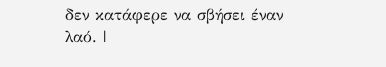δεν κατάφερε να σβήσει έναν λαό. |